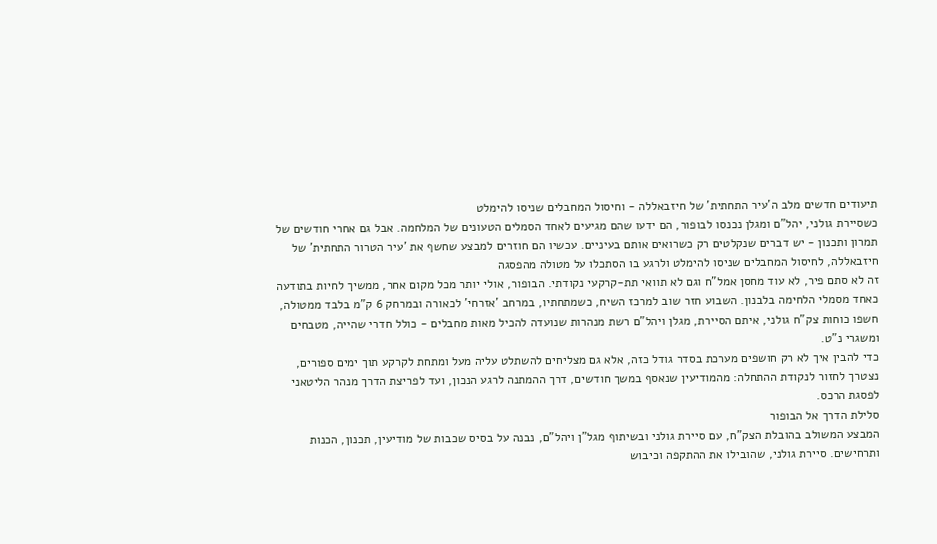תיעודים חדשים מלב ה'עיר התחתית' של חיזבאללה - וחיסול המחבלים שניסו להימלט
כשסיירת גולני, יהל"ם ומגלן נכנסו לבופור, הם ידעו שהם מגיעים לאחד הסמלים הטעונים של המלחמה. אבל גם אחרי חודשים של תמרון ותכנון - יש דברים שנקלטים רק כשרואים אותם בעיניים. עכשיו הם חוזרים למבצע שחשף את 'עיר הטרור התחתית' של חיזבאללה, לחיסול המחבלים שניסו להימלט ולרגע בו הסתכלו על מטולה מהפסגה
זה לא סתם פיר, לא עוד מחסן אמל"ח וגם לא תוואי תת-קרקעי נקודתי. הבופור, אולי יותר מכל מקום אחר, ממשיך לחיות בתודעה כאחד מסמלי הלחימה בלבנון. השבוע חזר שוב למרכז השיח, כשמתחתיו, במרחב 'אזרחי' לכאורה ובמרחק 6 ק"מ בלבד ממטולה, חשפו כוחות צק"ח גולני, איתם הסיירת, מגלן ויהל"ם רשת מנהרות שנועדה להכיל מאות מחבלים - כולל חדרי שהייה, מטבחים ומשגרי נ"ט.
כדי להבין איך לא רק חושפים מערכת בסדר גודל כזה, אלא גם מצליחים להשתלט עליה מעל ומתחת לקרקע תוך ימים ספורים, נצטרך לחזור לנקודת ההתחלה: מהמודיעין שנאסף במשך חודשים, דרך ההמתנה לרגע הנכון, ועד לפריצת הדרך מנהר הליטאני לפסגת הרכס.
סלילת הדרך אל הבופור
המבצע המשולב בהובלת הצק"ח, עם סיירת גולני ובשיתוף מגל"ן ויהל"ם, נבנה על בסיס שכבות של מודיעין, תכנון, הכנות ותרחישים. סיירת גולני, שהובילו את ההתקפה וכיבוש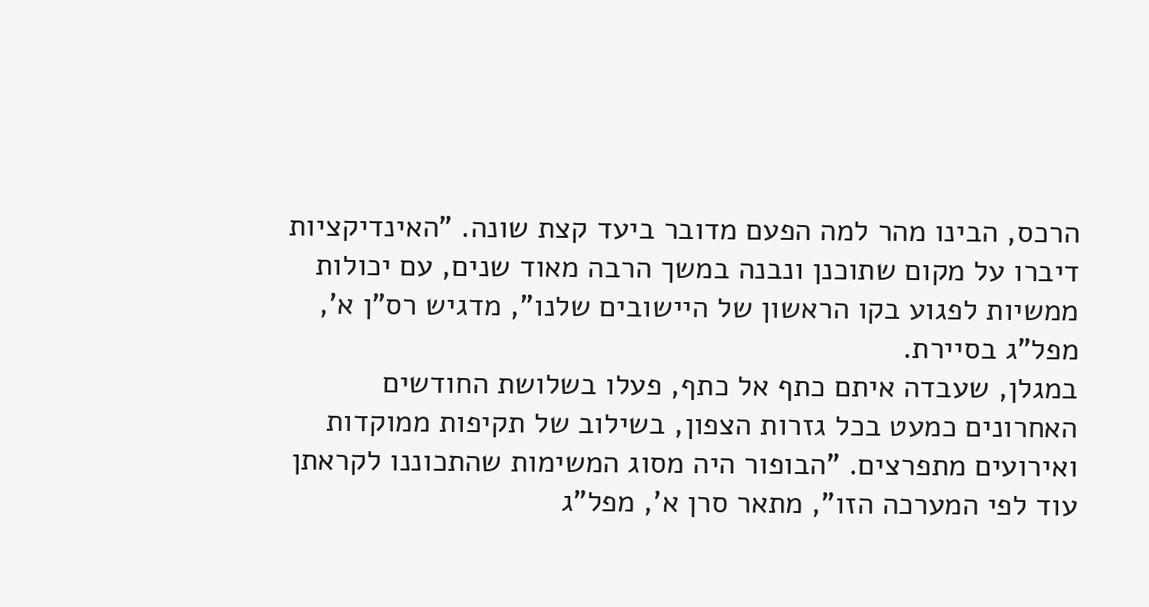הרכס, הבינו מהר למה הפעם מדובר ביעד קצת שונה. "האינדיקציות דיברו על מקום שתוכנן ונבנה במשך הרבה מאוד שנים, עם יכולות ממשיות לפגוע בקו הראשון של היישובים שלנו", מדגיש רס"ן א', מפל"ג בסיירת.
במגלן, שעבדה איתם כתף אל כתף, פעלו בשלושת החודשים האחרונים כמעט בכל גזרות הצפון, בשילוב של תקיפות ממוקדות ואירועים מתפרצים. "הבופור היה מסוג המשימות שהתכוננו לקראתן עוד לפי המערכה הזו", מתאר סרן א', מפל"ג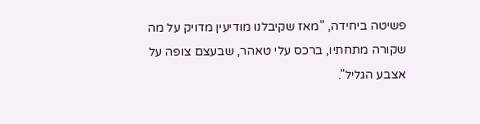פשיטה ביחידה, "מאז שקיבלנו מודיעין מדויק על מה שקורה מתחתיו, ברכס עלי טאהר, שבעצם צופה על אצבע הגליל".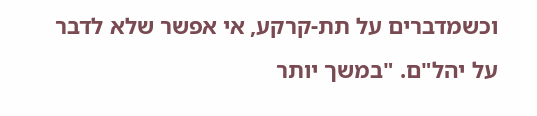וכשמדברים על תת-קרקע, אי אפשר שלא לדבר על יהל"ם. "במשך יותר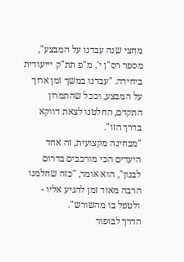מחצי שנה עבדנו על המבצע", מספר רס"ן י', מ"פ תת"ק יייעודית ביחידה. "עבדנו במשך זמן ארוך על המבצע, וככל שהתמרון התקדם, החלטנו לצאת דווקא בדרך הזו".
"מבחינה מקצועית, זה אחד היעדים הכי מורכבים בדרום לבנון", הוא אומר, "כזה שחלמנו הרבה מאוד זמן להגיע אליו - ולטפל בו מהשורש".
הדרך לבופור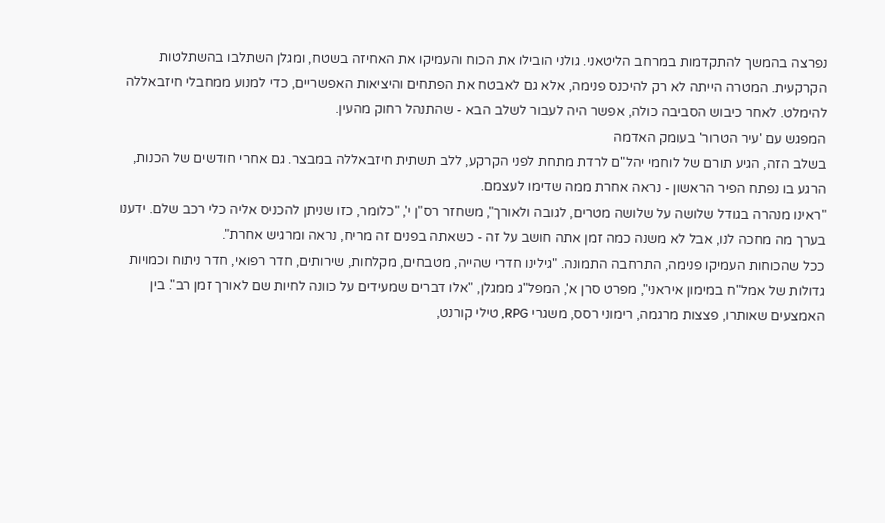נפרצה בהמשך להתקדמות במרחב הליטאני. גולני הובילו את הכוח והעמיקו את האחיזה בשטח, ומגלן השתלבו בהשתלטות הקרקעית. המטרה הייתה לא רק להיכנס פנימה, אלא גם לאבטח את הפתחים והיציאות האפשריים, כדי למנוע ממחבלי חיזבאללה להימלט. לאחר כיבוש הסביבה כולה, אפשר היה לעבור לשלב הבא - שהתנהל רחוק מהעין.
המפגש עם 'עיר הטרור' בעומק האדמה
בשלב הזה, הגיע תורם של לוחמי יהל"ם לרדת מתחת לפני הקרקע, ללב תשתית חיזבאללה במבצר. גם אחרי חודשים של הכנות, הרגע בו נפתח הפיר הראשון - נראה אחרת ממה שדימו לעצמם.
"ראינו מנהרה בגודל שלושה על שלושה מטרים, לגובה ולאורך", משחזר רס"ן י', "כלומר, כזו שניתן להכניס אליה כלי רכב שלם. ידענו בערך מה מחכה לנו, אבל לא משנה כמה זמן אתה חושב על זה - כשאתה בפנים זה מריח, נראה ומרגיש אחרת".
ככל שהכוחות העמיקו פנימה, התרחבה התמונה. "גילינו חדרי שהייה, מטבחים, מקלחות, שירותים, חדר רפואי, חדר ניתוח וכמויות גדולות של אמל"ח במימון איראני", מפרט סרן א', המפל"ג ממגלן, "אלו דברים שמעידים על כוונה לחיות שם לאורך זמן רב". בין האמצעים שאותרו, פצצות מרגמה, רימוני רסס, משגרי RPG, טילי קורנט,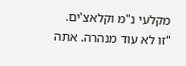מקלעי נ"מ וקלאצ'ים.
"זו לא עוד מנהרה. אתה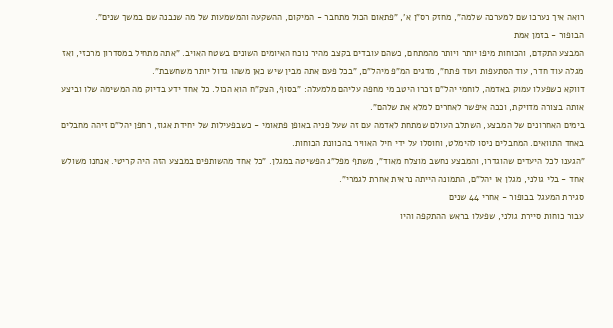רואה איך נערכו שם למערכה שלמה", מחזק רס"ן א', "פתאום הכול מתחבר - המיקום, ההשקעה והמשמעות של מה שנבנה שם במשך שנים".
הבופור - בזמן אמת
המבצע התקדם, והכוחות מיפו יותר ויותר מהמתחם, כשהם עובדים בקצב מהיר נוכח האיומים השונים בשטח האויב. "אתה מתחיל במסדרון מרכזי, ואז מגלה עוד חדר, עוד הסתעפות ועוד פתח", מדגים המ"פ מיהל"ם, "בכל פעם אתה מבין שיש כאן משהו גדול יותר משחשבת".
דווקא כשפעלו עמוק באדמה, לוחמי יהל"ם זכרו היטב מי מחפה עליהם מלמעלה: "בסוף, הצק"ח הוא הכול. כל אחד ידע בדיוק מה המשימה שלו וביצע אותה בצורה מדויקת, וככה איפשר לאחרים למלא את שלהם".
בימים האחרונים של המבצע, השתלב העולם שמתחת לאדמה עם זה שעל פניה באופן פתאומי - כשבפעילות של יחידת אגוז, רחפן יהל"ם זיהה מחבלים באחד התוואים. המחבלים ניסו להימלט, וחוסלו על ידי חיל האוויר בהכוונת הכוחות.
"הגענו לכל היעדים שהוגדרו, והמבצע נחשב מוצלח מאוד", משתף מפל"ג הפשיטה במגלן. "כל אחד מהשותפים במבצע הזה היה קריטי. אנחנו משולש אחד - בלי גולני, מגלן או יהל"ם, התמונה הייתה נראית אחרת לגמרי".
סגירת המעגל בבופור - אחרי 44 שנים
עבור כוחות סיירת גולני, שפעלו בראש ההתקפה והיו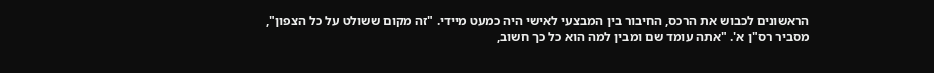הראשונים לכבוש את הרכס, החיבור בין המבצעי לאישי היה כמעט מיידי. "זה מקום ששולט על כל הצפון", מסביר רס"ן א'. "אתה עומד שם ומבין למה הוא כל כך חשוב,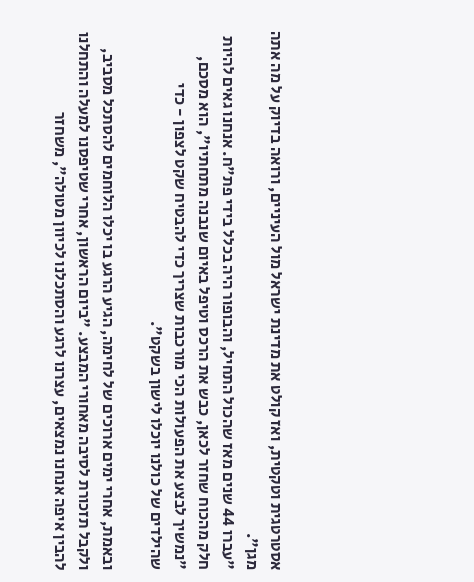אסטרטגית וטקטית, ואז קולט את מדינת ישראל מול העיניים, ורואה בדיוק על מה אתה מגן".
"עברו 44 שנים מאז שהכול התחיל, והבופור היה בכלל בידי פת"ח. אנחנו גאים להיות חלק מהכוח שחזר לכאן, כבש את הרכס וטיפל באיום שנבנה מתחתיו", הוא מסכם, "נמשיך לבצע את הפעולות הכי מורכבות שצריך כדי להבטיח שקט לצפון - כדי שהילדים של כולנו יוכלו לישון בשקט".

ובאמת, אחרי ימים ארוכים של לחימה, הגיע הרגע בו יכלו הלוחמים להסתכל מסביב, ולקבל תזכורת לסיבה מאחורי המבצע. "ביום הראשון, אחרי שטיפסנו למעלה והתחלנו להבין איפה אנחנו נמצאים, עצרנו לרגע והסתכלנו לכיוון מטולה", משחזר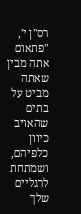רס"ן י', "פתאום אתה מבין שאתה מביט על בתים שהאויב כיוון כלפיהם, ושמתחת לרגליים שלך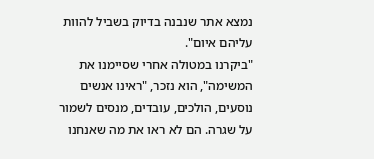נמצא אתר שנבנה בדיוק בשביל להוות עליהם איום".
"ביקרנו במטולה אחרי שסיימנו את המשימה", הוא נזכר, "ראינו אנשים נוסעים, הולכים, עובדים, מנסים לשמור על שגרה. הם לא ראו את מה שאנחנו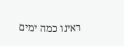ראינו כמה ימים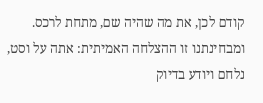קודם לכן, את מה שהיה שם, מתחת לרכס. ומבחינתנו זו ההצלחה האמיתית: אתה על וסט, נלחם ויודע בדיוק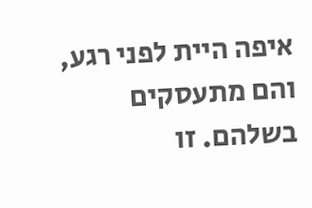איפה היית לפני רגע, והם מתעסקים בשלהם. זו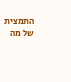התמצית של מה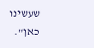שעשינו כאן".